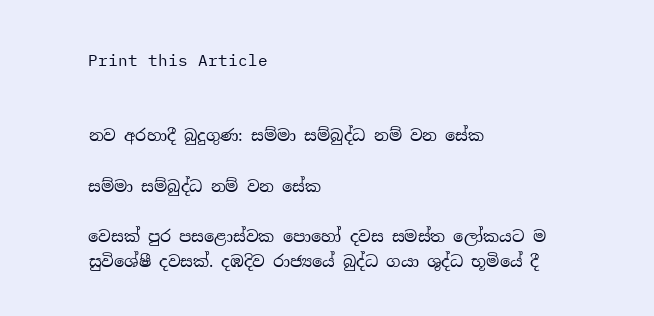Print this Article


නව අරහාදී බුදුගුණ: සම්මා සම්බුද්ධ නම් වන සේක

සම්මා සම්බුද්ධ නම් වන සේක

වෙසක් පුර පසළොස්වක පොහෝ දවස සමස්ත ලෝකයට ම සුවිශේෂී දවසක්. දඹදිව රාජ්‍යයේ බුද්ධ ගයා ශුද්ධ භූමියේ දී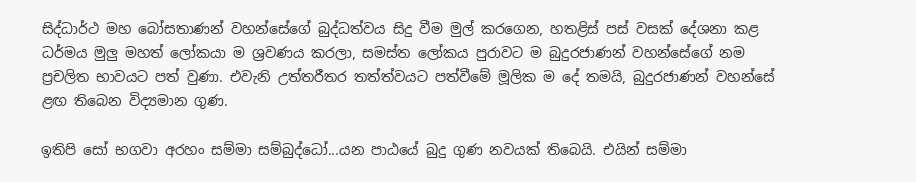සිද්ධාර්ථ මහ බෝසතාණන් වහන්සේගේ බුද්ධත්වය සිදු වීම මුල් කරගෙන, හතළිස් පස් වසක් දේශනා කළ ධර්මය මුලු මහත් ලෝකයා ම ශ්‍රවණය කරලා, සමස්ත ලෝකය පුරාවට ම බුදුරජාණන් වහන්සේගේ නම ප්‍රචලිත භාවයට පත් වුණා. එවැනි උත්තරීතර තත්ත්වයට පත්වීමේ මූලික ම දේ තමයි, බුදුරජාණන් වහන්සේ ළඟ තිබෙන විද්‍යමාන ගුණ.

ඉතිපි සෝ භගවා අරහං සම්මා සම්බුද්ධෝ...යන පාඨයේ බුදු ගුණ නවයක් තිබෙයි. එයින් සම්මා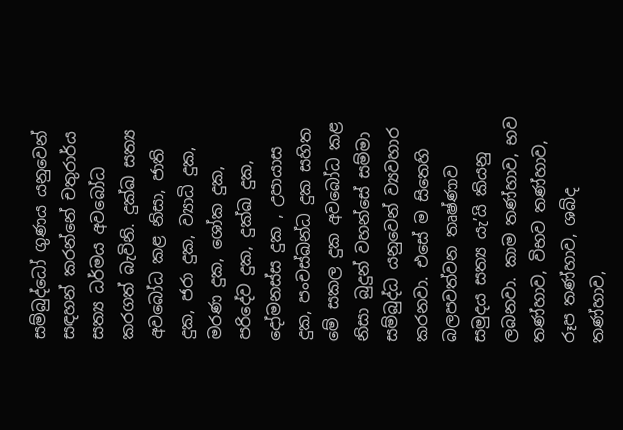සම්බුද්ධෝ ගුණය යනුවෙන් සඳහන් කරන්නේ චතුරාර්ය සත්‍ය ධර්මය අවබෝධ කරගත් බැවිනි. දුක්ඛ සත්‍ය අවබෝධ කළ නිසා, ජාති දුක, ජරා දුක, ව්‍යාධි දුක, මරණ දුක, ශෝක දුක, පරිදේව දුක, දුක්ඛ දුක, දෝමනස්ස දුක , උපායාස දුක, පංචස්ඛන්ධ දුක සහිත මේ සකල දුක අවබෝධ කළ නිසා බුදුන් වහන්සේ සම්මා සම්බුද්ධ යනුවෙන් ව්‍යවහාර කරනවා. එසේ ම සිතෙහි බලපවත්වන තෘෂ්ණාව සමුදය සත්‍ය යැ’යි කියනු ලබනවා. කාම තණ්හාව, භව තණ්හාව, විභව තණ්හාව, රූප තණ්හාව, ශබ්ද තණ්හාව,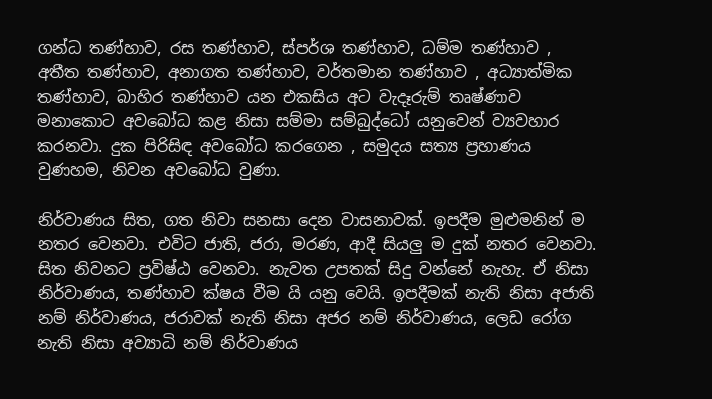ගන්ධ තණ්හාව, රස තණ්හාව, ස්පර්ශ තණ්හාව, ධම්ම තණ්හාව , අතීත තණ්හාව, අනාගත තණ්හාව, වර්තමාන තණ්හාව , අධ්‍යාත්මික තණ්හාව, බාහිර තණ්හාව යන එකසිය අට වැදෑරුම් තෘෂ්ණාව මනාකොට අවබෝධ කළ නිසා සම්මා සම්බුද්ධෝ යනුවෙන් ව්‍යවහාර කරනවා. දුක පිරිසිඳ අවබෝධ කරගෙන , සමුදය සත්‍ය ප්‍රහාණය වුණහම, නිවන අවබෝධ වුණා.

නිර්වාණය සිත, ගත නිවා සනසා දෙන වාසනාවක්. ඉපදීම මුළුමනින් ම නතර වෙනවා. එවිට ජාති, ජරා, මරණ, ආදී සියලු ම දුක් නතර වෙනවා. සිත නිවනට ප්‍රවිෂ්ඨ වෙනවා. නැවත උපතක් සිදු වන්නේ නැහැ. ඒ නිසා නිර්වාණය, තණ්හාව ක්ෂය වීම යි යනු වෙයි. ඉපදීමක් නැති නිසා අජාති නම් නිර්වාණය, ජරාවක් නැති නිසා අජර නම් නිර්වාණය, ලෙඩ රෝග නැති නිසා අව්‍යාධි නම් නිර්වාණය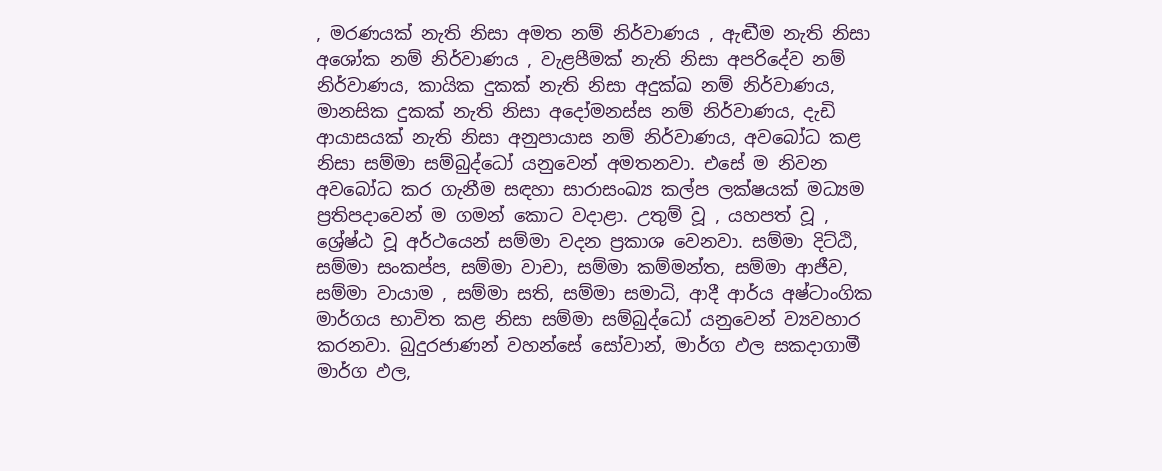, මරණයක් නැති නිසා අමත නම් නිර්වාණය , ඇඬීම නැති නිසා අශෝක නම් නිර්වාණය , වැළපීමක් නැති නිසා අපරිදේව නම් නිර්වාණය, කායික දුකක් නැති නිසා අදුක්ඛ නම් නිර්වාණය, මානසික දුකක් නැති නිසා අදෝමනස්ස නම් නිර්වාණය, දැඩි ආයාසයක් නැති නිසා අනුපායාස නම් නිර්වාණය, අවබෝධ කළ නිසා සම්මා සම්බුද්ධෝ යනුවෙන් අමතනවා. එසේ ම නිවන අවබෝධ කර ගැනීම සඳහා සාරාසංඛ්‍ය කල්ප ලක්ෂයක් මධ්‍යම ප්‍රතිපදාවෙන් ම ගමන් කොට වදාළා. උතුම් වූ , යහපත් වූ , ශ්‍රේෂ්ඨ වූ අර්ථයෙන් සම්මා වදන ප්‍රකාශ වෙනවා. සම්මා දිට්ඨි, සම්මා සංකප්ප, සම්මා වාචා, සම්මා කම්මන්ත, සම්මා ආජීව, සම්මා වායාම , සම්මා සති, සම්මා සමාධි, ආදී ආර්ය අෂ්ටාංගික මාර්ගය භාවිත කළ නිසා සම්මා සම්බුද්ධෝ යනුවෙන් ව්‍යවහාර කරනවා. බුදුරජාණන් වහන්සේ සෝවාන්, මාර්ග ඵල සකදාගාමී මාර්ග ඵල,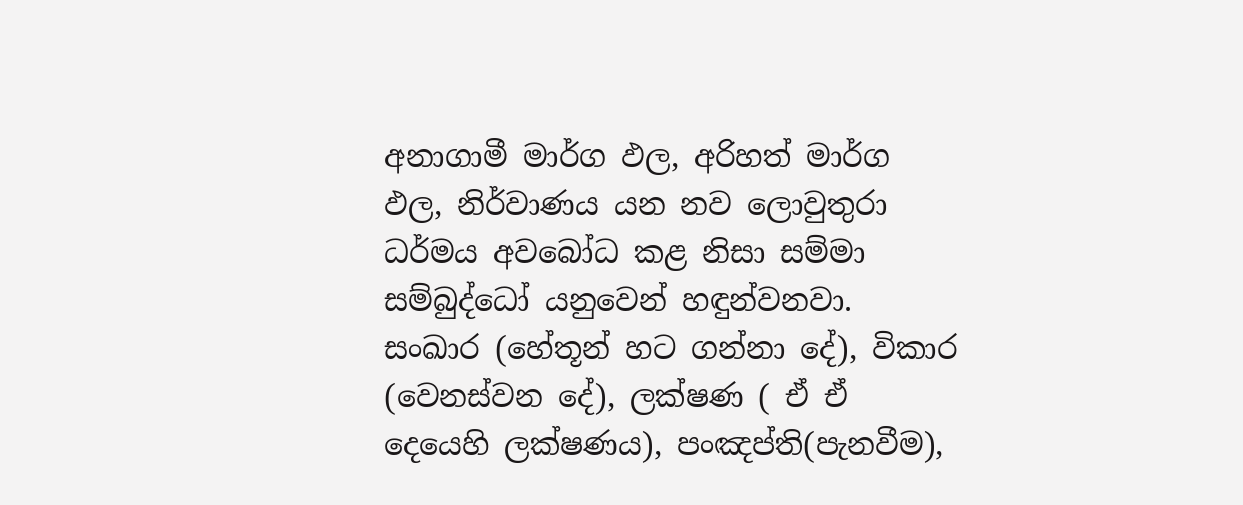අනාගාමී මාර්ග ඵල, අරිහත් මාර්ග ඵල, නිර්වාණය යන නව ලොවුතුරා ධර්මය අවබෝධ කළ නිසා සම්මා සම්බුද්ධෝ යනුවෙන් හඳුන්වනවා. සංඛාර (හේතූන් හට ගන්නා දේ), විකාර (වෙනස්වන දේ), ලක්ෂණ ( ඒ ඒ දෙයෙහි ලක්ෂණය), පංඤප්ති(පැනවීම),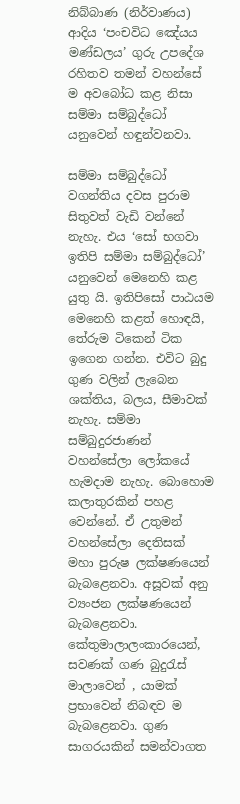නිබ්බාණ (නිර්වාණය) ආදිය ‘පංචවිධ ඤේ‍යය මණ්ඩලය’ ගුරු උපදේශ රහිතව තමන් වහන්සේ ම අවබෝධ කළ නිසා සම්මා සම්බුද්ධෝ යනුවෙන් හඳුන්වනවා.

සම්මා සම්බුද්ධෝ වගන්තිය දවස පුරාම සිතුවත් වැඩි වන්නේ නැහැ. එය ‘සෝ භගවා ඉතිපි සම්මා සම්බුද්ධෝ’ යනුවෙන් මෙනෙහි කළ යුතු යි. ඉතිපිසෝ පාඨයම මෙනෙහි කළත් හොඳයි, තේරුම ටිකෙන් ටික ඉගෙන ගන්න. එවිට බුදු ගුණ වලින් ලැබෙන ශක්තිය, බලය, සීමාවක් නැහැ. සම්මා සම්බුදුරජාණන් වහන්සේලා ලෝකයේ හැමදාම නැහැ. බොහොම කලාතුරකින් පහළ වෙන්නේ. ඒ උතුමන් වහන්සේලා දෙතිසක් මහා පුරුෂ ලක්ෂණයෙන් බැබළෙනවා. අසූවක් අනු ව්‍යංජන ලක්ෂණයෙන් බැබළෙනවා. කේතුමාලාලංකාරයෙන්, සවණක් ගණ බුදුරැස් මාලාවෙන් , යාමක් ප්‍රභාවෙන් නිබඳව ම බැබළෙනවා. ගුණ සාගරයකින් සමන්වාගත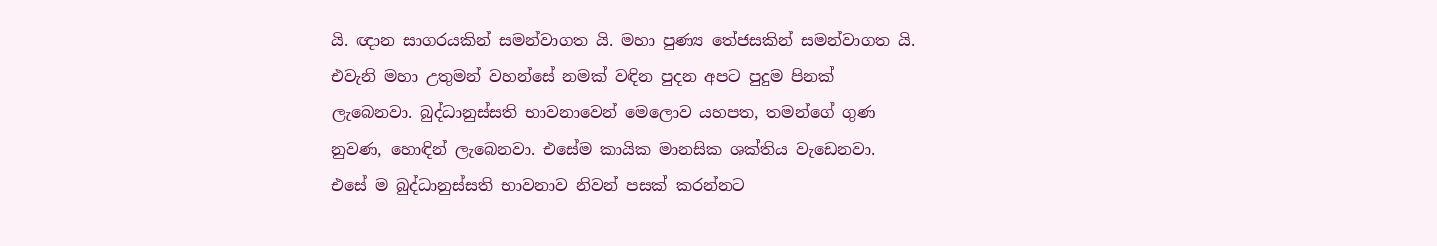යි. ඥාන සාගරයකින් සමන්වාගත යි. මහා පුණ්‍ය තේජසකින් සමන්වාගත යි. එවැනි මහා උතුමන් වහන්සේ නමක් වඳින පුදන අපට පුදුම පිනක් ලැබෙනවා. බුද්ධානුස්සති භාවනාවෙන් මෙලොව යහපත, තමන්ගේ ගුණ නුවණ, හොඳින් ලැබෙනවා. එසේම කායික මානසික ශක්තිය වැඩෙනවා. එසේ ම බුද්ධානුස්සති භාවනාව නිවන් පසක් කරන්නට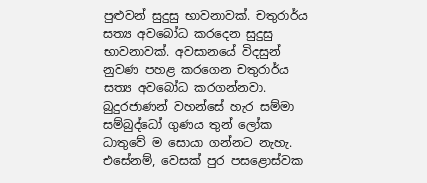පුළුවන් සුදුසු භාවනාවක්. චතුරාර්ය සත්‍ය අවබෝධ කරදෙන සුදුසු භාවනාවක්. අවසානයේ විදසුන් නුවණ පහළ කරගෙන චතුරාර්ය සත්‍ය අවබෝධ කරගන්නවා. බුදුරජාණන් වහන්සේ හැර සම්මා සම්බුද්ධෝ ගුණය තුන් ලෝක ධාතුවේ ම සොයා ගන්නට නැහැ. එසේනම්, වෙසක් පුර පසළොස්වක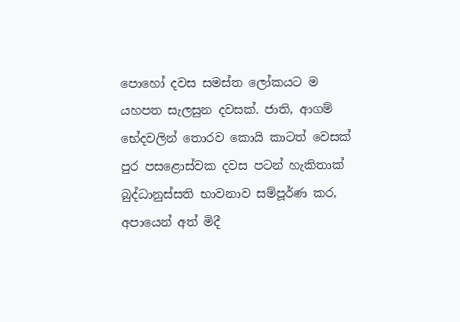පොහෝ දවස සමස්ත ලෝකයට ම යහපත සැලසුන දවසක්. ජාති, ආගම් භේදවලින් තොරව කොයි කාටත් වෙසක් පුර පසළොස්වක දවස පටන් හැකිතාක් බුද්ධානුස්සති භාවනාව සම්පූර්ණ කර, අපායෙන් අත් මිදී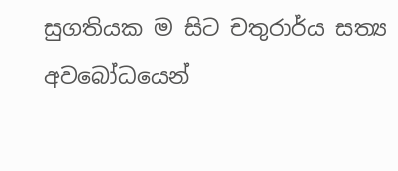සුගතියක ම සිට චතුරාර්ය සත්‍ය අවබෝධයෙන්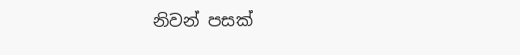නිවන් පසක්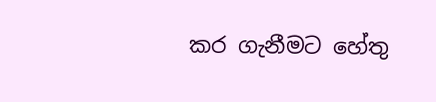කර ගැනීමට හේතු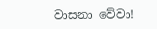වාසනා වේවා!